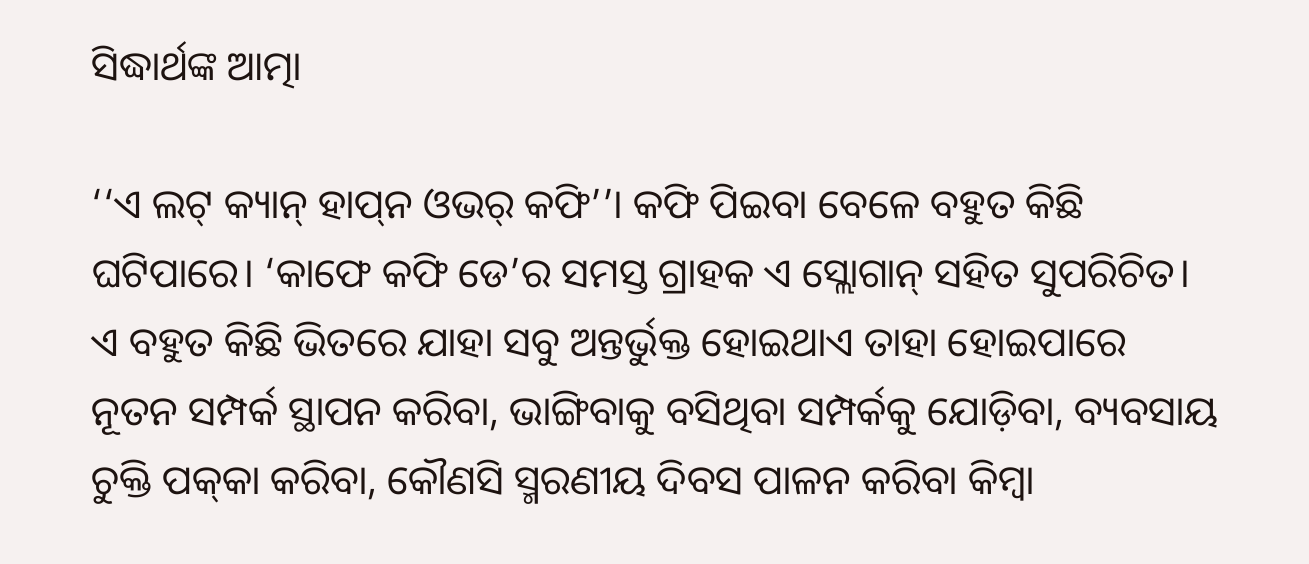ସିଦ୍ଧାର୍ଥଙ୍କ ଆତ୍ମା

‘‘ଏ ଲଟ୍‌ କ୍ୟାନ୍‌ ହାପ୍‌ନ ଓଭର‌୍‌ କଫି’’। କଫି ପିଇବା ବେଳେ ବହୁତ କିଛି ଘଟିପାରେ। ‘କାଫେ କଫି ଡେ’ର ସମସ୍ତ ଗ୍ରାହକ ଏ ସ୍ଲୋଗାନ୍‌ ସହିତ ସୁପରିଚିତ। ଏ ବହୁତ କିଛି ଭିତରେ ଯାହା ସବୁ ଅନ୍ତର୍ଭୁକ୍ତ ହୋଇଥାଏ ତାହା ହୋଇପାରେ ନୂତନ ସମ୍ପର୍କ ସ୍ଥାପନ କରିବା, ଭାଙ୍ଗିବାକୁ ବସିଥିବା ସମ୍ପର୍କକୁ ଯୋଡ଼ିବା, ବ୍ୟବସାୟ ଚୁକ୍ତି ପକ୍‌କା କରିବା, କୌଣସି ସ୍ମରଣୀୟ ଦିବସ ପାଳନ କରିବା କିମ୍ବା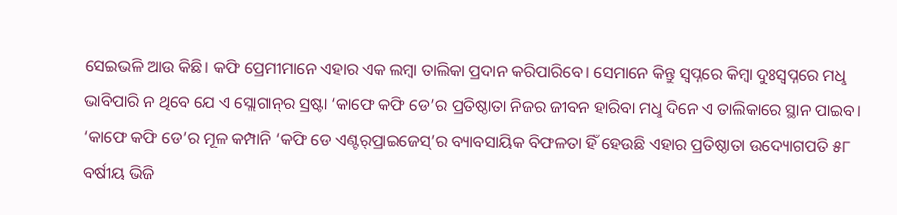ସେଇଭଳି ଆଉ କିଛି। କଫି ପ୍ରେମୀମାନେ ଏହାର ଏକ ଲମ୍ବା ତାଲିକା ପ୍ରଦାନ କରିପାରିବେ। ସେମାନେ କିନ୍ତୁ ସ୍ବପ୍ନରେ କିମ୍ବା ଦୁଃସ୍ବପ୍ନରେ ମଧୢ ଭାବିପାରି ନ ଥିବେ ଯେ ଏ ସ୍ଲୋଗାନ୍‌ର ସ୍ରଷ୍ଟା ‘କାଫେ କଫି ଡେ’ର ପ୍ରତିଷ୍ଠାତା ନିଜର ଜୀବନ ହାରିବା ମଧୢ ଦିନେ ଏ ତାଲିକାରେ ସ୍ଥାନ ପାଇବ। ‘କାଫେ କଫି ଡେ’ର ମୂଳ କମ୍ପାନି ‘କଫି ଡେ ଏଣ୍ଟର‌୍‌ପ୍ରାଇଜେସ୍‌’ର ବ୍ୟାବସାୟିକ ବିଫଳତା ହିଁ ହେଉଛି ଏହାର ପ୍ରତିଷ୍ଠାତା ଉଦ୍ୟୋଗପତି ୫୮ ବର୍ଷୀୟ ଭିଜି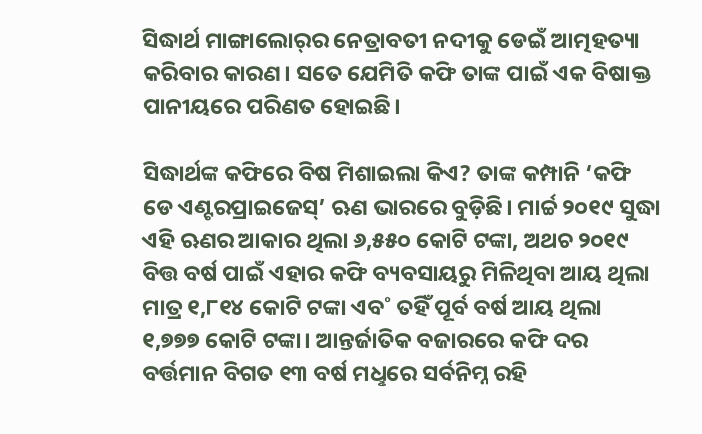ସିଦ୍ଧାର୍ଥ ମାଙ୍ଗାଲୋର‌୍‌ର ନେତ୍ରାବତୀ ନଦୀକୁ ଡେଇଁ ଆତ୍ମହତ୍ୟା କରିବାର କାରଣ। ସତେ ଯେମିତି କଫି ତାଙ୍କ ପାଇଁ ଏକ ବିଷାକ୍ତ ପାନୀୟରେ ପରିଣତ ହୋଇଛି।

ସିଦ୍ଧାର୍ଥଙ୍କ କଫିରେ ବିଷ ମିଶାଇଲା କିଏ? ତାଙ୍କ କମ୍ପାନି ‘କଫି ଡେ ଏଣ୍ଟରପ୍ରାଇଜେସ୍‌’ ଋଣ ଭାରରେ ବୁଡ଼ିଛି। ମାର୍ଚ୍ଚ ୨୦୧୯ ସୁଦ୍ଧା ଏହି ଋଣର ଆକାର ଥିଲା ୬,୫୫୦ କୋଟି ଟଙ୍କା, ଅଥଚ ୨୦୧୯ ବିତ୍ତ ବର୍ଷ ପାଇଁ ଏହାର କଫି ବ୍ୟବସାୟରୁ ମିଳିଥିବା ଆୟ ଥିଲା ମାତ୍ର ୧,୮୧୪ କୋଟି ଟଙ୍କା ଏବ˚ ତହିଁ ପୂର୍ବ ବର୍ଷ ଆୟ ଥିଲା ୧,୭୭୭ କୋଟି ଟଙ୍କା। ଆନ୍ତର୍ଜାତିକ ବଜାରରେ କଫି ଦର ବର୍ତ୍ତମାନ ବିଗତ ୧୩ ବର୍ଷ ମଧୢରେ ସର୍ବନିମ୍ନ ରହି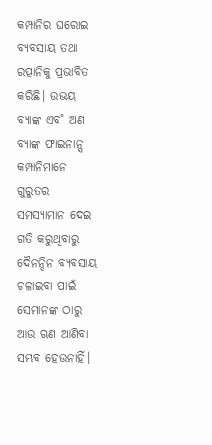କମ୍ପାନିର ଘରୋଇ ବ୍ୟବସାୟ ତଥା ରତ୍ପାନିକୁ ପ୍ରଭାବିତ କରିଛି। ଉଭୟ ବ୍ୟାଙ୍କ ଏବ˚ ଅଣ ବ୍ୟାଙ୍କ ଫାଇନାନ୍ସ କମ୍ପାନିମାନେ ଗୁରୁତର ସମସ୍ୟାମାନ ଦେଇ ଗତି କରୁଥିବାରୁ ଦୈନନ୍ଦିନ ବ୍ୟବସାୟ ଚଳାଇବା ପାଇଁ ସେମାନଙ୍କ ଠାରୁ ଆଉ ଋଣ ଆଣିବା ସମ୍ଭବ ହେଉନାହିଁ।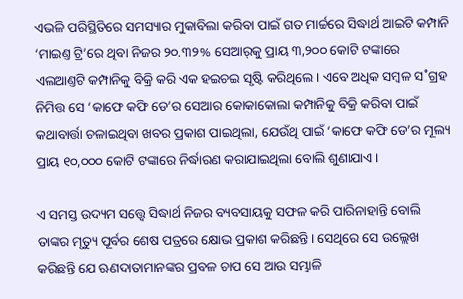ଏଭଳି ପରିସ୍ଥିତିରେ ସମସ୍ୟାର ମୁକାବିଲା କରିବା ପାଇଁ ଗତ ମାର୍ଚ୍ଚରେ ସିଦ୍ଧାର୍ଥ ଆଇଟି କମ୍ପାନି ‘ମାଇଣ୍ତ ଟ୍ରି’ରେ ଥିବା ନିଜର ୨୦.୩୨% ସେଆର‌୍‌କୁ ପ୍ରାୟ ୩,୨୦୦ କୋଟି ଟଙ୍କାରେ ଏଲଆଣ୍ତଟି କମ୍ପାନିକୁ ବିକ୍ରି କରି ଏକ ହଇଚଇ ସୃଷ୍ଟି କରିଥିଲେ। ଏବେ ଅଧିକ ସମ୍ବଳ ସ˚ଗ୍ରହ ନିମିତ୍ତ ସେ ‘କାଫେ କଫି ଡେ’ର ସେଆର କୋକାକୋଲା କମ୍ପାନିକୁ ବିକ୍ରି କରିବା ପାଇଁ କଥାବାର୍ତ୍ତା ଚଳାଇଥିବା ଖବର ପ୍ରକାଶ ପାଇଥିଲା, ଯେଉଁଥି ପାଇଁ ‘କାଫେ କଫି ଡେ’ର ମୂଲ୍ୟ ପ୍ରାୟ ୧୦,୦୦୦ କୋଟି ଟଙ୍କାରେ ନିର୍ଦ୍ଧାରଣ କରାଯାଇଥିଲା ବୋଲି ଶୁଣାଯାଏ।

ଏ ସମସ୍ତ ଉଦ୍ୟମ ସତ୍ତ୍ବେ ସିଦ୍ଧାର୍ଥ ନିଜର ବ୍ୟବସାୟକୁ ସଫଳ କରି ପାରିନାହାନ୍ତି ବୋଲି ତାଙ୍କର ମୃତ୍ୟୁ ପୂର୍ବର ଶେଷ ପତ୍ରରେ କ୍ଷୋଭ ପ୍ରକାଶ କରିଛନ୍ତି। ସେଥିରେ ସେ ଉଲ୍ଲେଖ କରିଛନ୍ତି ଯେ ଋଣଦାତାମାନଙ୍କର ପ୍ରବଳ ଚାପ ସେ ଆଉ ସମ୍ଭାଳି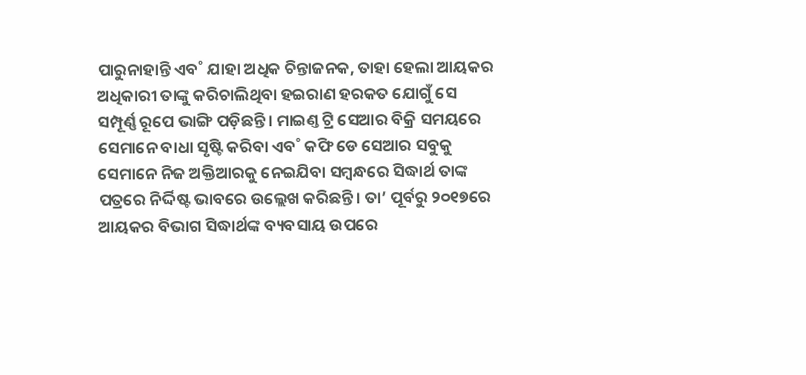ପାରୁନାହାନ୍ତି ଏବ˚ ଯାହା ଅଧିକ ଚିନ୍ତାଜନକ, ତାହା ହେଲା ଆୟକର ଅଧିକାରୀ ତାଙ୍କୁ କରିଚାଲିଥିବା ହଇରାଣ ହରକତ ଯୋଗୁଁ ସେ ସମ୍ପୂର୍ଣ୍ଣ ରୂପେ ଭାଙ୍ଗି ପଡ଼ିଛନ୍ତି। ମାଇଣ୍ତ ଟ୍ରି ସେଆର ବିକ୍ରି ସମୟରେ ସେମାନେ ବାଧା ସୃଷ୍ଟି କରିବା ଏବ˚ କଫି ଡେ ସେଆର ସବୁକୁ ସେମାନେ ନିଜ ଅକ୍ତିଆରକୁ ନେଇଯିବା ସମ୍ବନ୍ଧରେ ସିଦ୍ଧାର୍ଥ ତାଙ୍କ ପତ୍ରରେ ନିର୍ଦ୍ଦିଷ୍ଟ ଭାବରେ ଉଲ୍ଲେଖ କରିଛନ୍ତି। ତା’ ପୂର୍ବରୁ ୨୦୧୭ରେ ଆୟକର ବିଭାଗ ସିଦ୍ଧାର୍ଥଙ୍କ ବ୍ୟବସାୟ ଉପରେ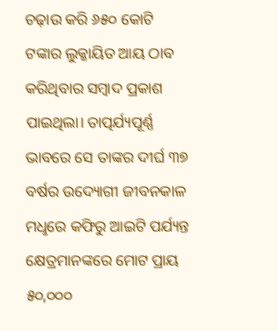ଚଢ଼ାଉ କରି ୬୫୦ କୋଟି ଟଙ୍କାର ଲୁକ୍କାୟିତ ଆୟ ଠାବ କରିଥିବାର ସମ୍ବାଦ ପ୍ରକାଶ ପାଇଥିଲା। ତାତ୍ପର୍ଯ୍ୟପୂର୍ଣ୍ଣ ଭାବରେ ସେ ତାଙ୍କର ଦୀର୍ଘ ୩୭ ବର୍ଷର ଉଦ୍ୟୋଗୀ ଜୀବନକାଳ ମଧୢରେ କଫିରୁ ଆଇଟି ପର୍ଯ୍ୟନ୍ତ କ୍ଷେତ୍ରମାନଙ୍କରେ ମୋଟ ପ୍ରାୟ ୫୦,୦୦୦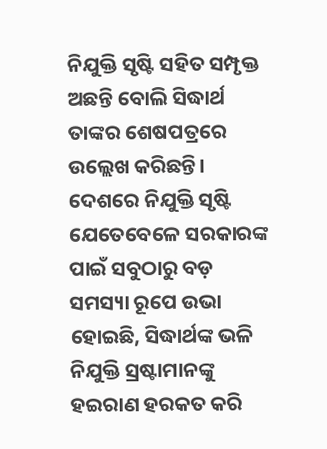ନିଯୁକ୍ତି ସୃଷ୍ଟି ସହିତ ସମ୍ପୃକ୍ତ ଅଛନ୍ତି ବୋଲି ସିଦ୍ଧାର୍ଥ ତାଙ୍କର ଶେଷପତ୍ରରେ ଉଲ୍ଲେଖ କରିଛନ୍ତି। ଦେଶରେ ନିଯୁକ୍ତି ସୃଷ୍ଟି ଯେତେବେଳେ ସରକାରଙ୍କ ପାଇଁ ସବୁଠାରୁ ବଡ଼ ସମସ୍ୟା ରୂପେ ଉଭା ହୋଇଛି, ସିଦ୍ଧାର୍ଥଙ୍କ ଭଳି ନିଯୁକ୍ତି ସ୍ରଷ୍ଟାମାନଙ୍କୁ ହଇରାଣ ହରକତ କରି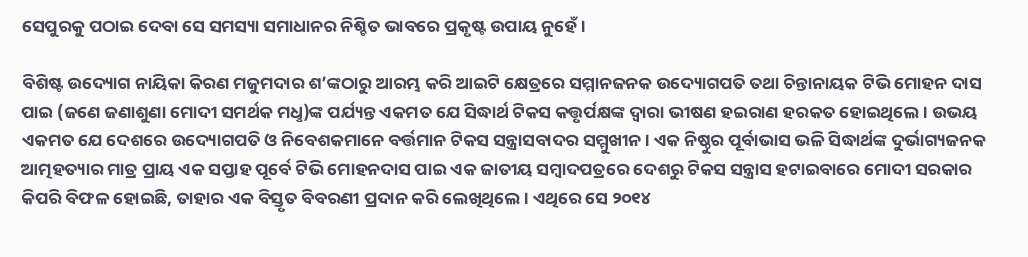ସେପୁରକୁ ପଠାଇ ଦେବା ସେ ସମସ୍ୟା ସମାଧାନର ନିଶ୍ଚିତ ଭାବରେ ପ୍ରକୃଷ୍ଟ ଉପାୟ ନୁହେଁ।

ବିଶିଷ୍ଟ ଉଦ୍ୟୋଗ ନାୟିକା କିରଣ ମଜୁମଦାର ଶ’ଙ୍କଠାରୁ ଆରମ୍ଭ କରି ଆଇଟି କ୍ଷେତ୍ରରେ ସମ୍ମାନଜନକ ଉଦ୍ୟୋଗପତି ତଥା ଚିନ୍ତାନାୟକ ଟିଭି ମୋହନ ଦାସ ପାଇ (ଜଣେ ଜଣାଶୁଣା ମୋଦୀ ସମର୍ଥକ ମଧୢ)ଙ୍କ ପର୍ଯ୍ୟନ୍ତ ଏକମତ ଯେ ସିଦ୍ଧାର୍ଥ ଟିକସ କତ୍ତୃର୍ପକ୍ଷଙ୍କ ଦ୍ବାରା ଭୀଷଣ ହଇରାଣ ହରକତ ହୋଇଥିଲେ। ଉଭୟ ଏକମତ ଯେ ଦେଶରେ ଉଦ୍ୟୋଗପତି ଓ ନିବେଶକମାନେ ବର୍ତ୍ତମାନ ଟିକସ ସନ୍ତ୍ରାସବାଦର ସମ୍ମୁଖୀନ। ଏକ ନିଷ୍ଠୁର ପୂର୍ବାଭାସ ଭଳି ସିଦ୍ଧାର୍ଥଙ୍କ ଦୁର୍ଭାଗ୍ୟଜନକ ଆତ୍ମହତ୍ୟାର ମାତ୍ର ପ୍ରାୟ ଏକ ସପ୍ତାହ ପୂର୍ବେ ଟିଭି ମୋହନଦାସ ପାଇ ଏକ ଜାତୀୟ ସମ୍ବାଦପତ୍ରରେ ଦେଶରୁ ଟିକସ ସନ୍ତ୍ରାସ ହଟାଇବାରେ ମୋଦୀ ସରକାର କିପରି ବିଫଳ ହୋଇଛି, ତାହାର ଏକ ବିସ୍ତୃତ ବିବରଣୀ ପ୍ରଦାନ କରି ଲେଖିଥିଲେ। ଏଥିରେ ସେ ୨୦୧୪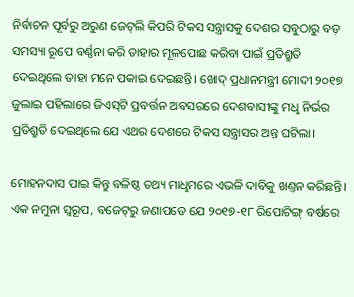ନିର୍ବାଚନ ପୂର୍ବରୁ ଅରୁଣ ଜେଟ୍‌ଲି କିପରି ଟିକସ ସନ୍ତ୍ରାସକୁ ଦେଶର ସବୁଠାରୁ ବଡ଼ ସମସ୍ୟା ରୂପେ ବର୍ଣ୍ଣନା କରି ତାହାର ମୂଳପୋଛ କରିବା ପାଇଁ ପ୍ରତିଶ୍ରୁତି ଦେଇଥିଲେ ତାହା ମନେ ପକାଇ ଦେଇଛନ୍ତି। ଖୋଦ୍‌ ପ୍ରଧାନମନ୍ତ୍ରୀ ମୋଦୀ ୨୦୧୭ ଜୁଲାଇ ପହିଲାରେ ଜିଏସ୍‌ଟି ପ୍ରବର୍ତ୍ତନ ଅବସରରେ ଦେଶବାସୀଙ୍କୁ ମଧୢ ନିର୍ଭର ପ୍ରତିଶ୍ରୁତି ଦେଇଥିଲେ ଯେ ଏଥର ଦେଶରେ ଟିକସ ସନ୍ତ୍ରାସର ଅନ୍ତ ଘଟିଲା।

ମୋହନଦାସ ପାଇ କିନ୍ତୁ ବଳିଷ୍ଠ ତଥ୍ୟ ମାଧୢମରେ ଏଭଳି ଦାବିକୁ ଖଣ୍ତନ କରିଛନ୍ତି। ଏକ ନମୁନା ସ୍ବରୂପ, ବଜେଟ୍‌ରୁ ଜଣାପଡେ ଯେ ୨୦୧୭-୧୮ ରିପୋଟିଙ୍ଗ୍‌ ବର୍ଷରେ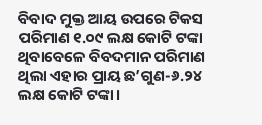ବିବାଦ ମୁକ୍ତ ଆୟ ଉପରେ ଟିକସ ପରିମାଣ ୧.୦୯ ଲକ୍ଷ କୋଟି ଟଙ୍କା ଥିବାବେଳେ ବିବଦମାନ ପରିମାଣ ଥିଲା ଏହାର ପ୍ରାୟ ଛ’ଗୁଣ-୬.୨୪ ଲକ୍ଷ କୋଟି ଟଙ୍କା।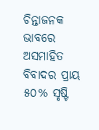ଚିନ୍ତାଜନକ ଭାବରେ ଅସମାହିତ ବିବାଦର ପ୍ରାୟ ୫୦% ସୃଷ୍ଟି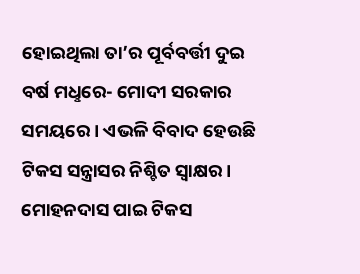ହୋଇଥିଲା ତା’ର ପୂର୍ବବର୍ତ୍ତୀ ଦୁଇ ବର୍ଷ ମଧୢରେ- ମୋଦୀ ସରକାର ସମୟରେ। ଏଭଳି ବିବାଦ ହେଉଛି ଟିକସ ସନ୍ତ୍ରାସର ନିଶ୍ଚିତ ସ୍ବାକ୍ଷର। ମୋହନଦାସ ପାଇ ଟିକସ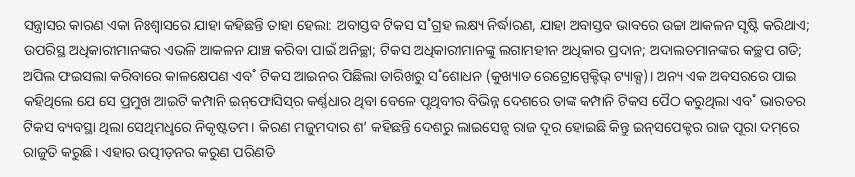ସନ୍ତ୍ରାସର କାରଣ ଏକା ନିଃଶ୍ବାସରେ ଯାହା କହିଛନ୍ତି ତାହା ହେଲା: ଅବାସ୍ତବ ଟିକସ ସ˚ଗ୍ରହ ଲକ୍ଷ୍ୟ ନିର୍ଦ୍ଧାରଣ, ଯାହା ଅବାସ୍ତବ ଭାବରେ ଉଚ୍ଚା ଆକଳନ ସୃଷ୍ଟି କରିଥାଏ; ଉପରିସ୍ଥ ଅଧିକାରୀମାନଙ୍କର ଏଭଳି ଆକଳନ ଯାଞ୍ଚ କରିବା ପାଇଁ ଅନିଚ୍ଛା; ଟିକସ ଅଧିକାରୀମାନଙ୍କୁ ଲଗାମହୀନ ଅଧିକାର ପ୍ରଦାନ; ଅଦାଲତମାନଙ୍କର କଚ୍ଛପ ଗତି; ଅପିଲ ଫଇସଲା କରିବାରେ କାଳକ୍ଷେପଣ ଏବ˚ ଟିକସ ଆଇନର ପିଛିଲା ତାରିଖରୁ ସ˚ଶୋଧନ (କୁଖ୍ୟାତ ରେଟ୍ରୋସ୍ପେକ୍ଟିଭ୍‌ ଟ୍ୟାକ୍ସ)। ଅନ୍ୟ ଏକ ଅବସରରେ ପାଇ କହିଥିଲେ ଯେ ସେ ପ୍ରମୁଖ ଆଇଟି କମ୍ପାନି ଇନ୍‌ଫୋସିସ୍‌ର କର୍ଣ୍ଣଧାର ଥିବା ବେଳେ ପୃଥିବୀର ବିଭିନ୍ନ ଦେଶରେ ତାଙ୍କ କମ୍ପାନି ଟିକସ ପୈଠ କରୁଥିଲା ଏବ˚ ଭାରତର ଟିକସ ବ୍ୟବସ୍ଥା ଥିଲା ସେଥିମଧୢରେ ନିକୃଷ୍ଟତମ। କିରଣ ମଜୁମଦାର ଶ’ କହିଛନ୍ତି ଦେଶରୁ ଲାଇସେନ୍ସ ରାଜ ଦୂର ହୋଇଛି କିନ୍ତୁ ଇନ୍‌ସପେକ୍ଟର ରାଜ ପୂରା ଦମ୍‌ରେ ରାଜୁତି କରୁଛି। ଏହାର ଉତ୍ପୀଡ଼ନର କରୁଣ ପରିଣତି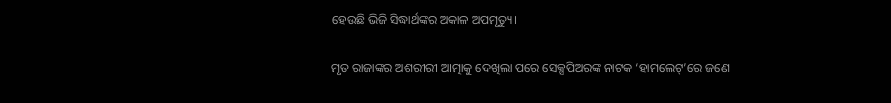ହେଉଛି ଭିଜି ସିଦ୍ଧାର୍ଥଙ୍କର ଅକାଳ ଅପମୃତ୍ୟୁ।

ମୃତ ରାଜାଙ୍କର ଅଶରୀରୀ ଆତ୍ମାକୁ ଦେଖିଲା ପରେ ସେକ୍ସପିଅରଙ୍କ ନାଟକ ‘ହାମଲେଟ୍‌’ରେ ଜଣେ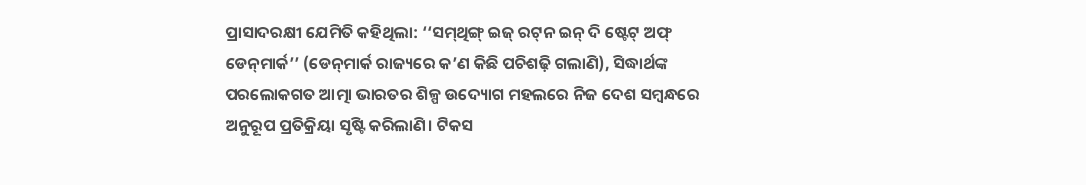ପ୍ରାସାଦରକ୍ଷୀ ଯେମିତି କହିଥିଲା: ‘‘ସମ୍‌ଥିଙ୍ଗ୍‌ ଇଜ୍‌ ରଟ୍‌ନ ଇନ୍‌ ଦି ଷ୍ଟେଟ୍‌ ଅଫ୍‌ ଡେନ୍‌ମାର୍କ’’ (ଡେନ୍‌ମାର୍କ ରାଜ୍ୟରେ କ’ଣ କିଛି ପଚିଶଢ଼ି ଗଲାଣି), ସିଦ୍ଧାର୍ଥଙ୍କ ପରଲୋକଗତ ଆତ୍ମା ଭାରତର ଶିଳ୍ପ ଉଦ୍ୟୋଗ ମହଲରେ ନିଜ ଦେଶ ସମ୍ବନ୍ଧରେ ଅନୁରୂପ ପ୍ରତିକ୍ରିୟା ସୃଷ୍ଟି କରିଲାଣି। ଟିକସ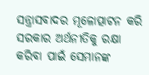ସନ୍ତ୍ରାସବାଦର ମୂଳୋତ୍ପାଟନ କରି ସରକାର ଅର୍ଥନୀତିକୁ ରକ୍ଷା କରିବା ପାଇଁ ସେମାନଙ୍କ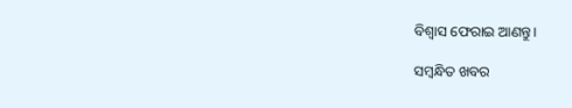ବିଶ୍ବାସ ଫେରାଇ ଆଣନ୍ତୁ।

ସମ୍ବନ୍ଧିତ ଖବର